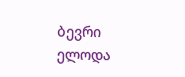ბევრი ელოდა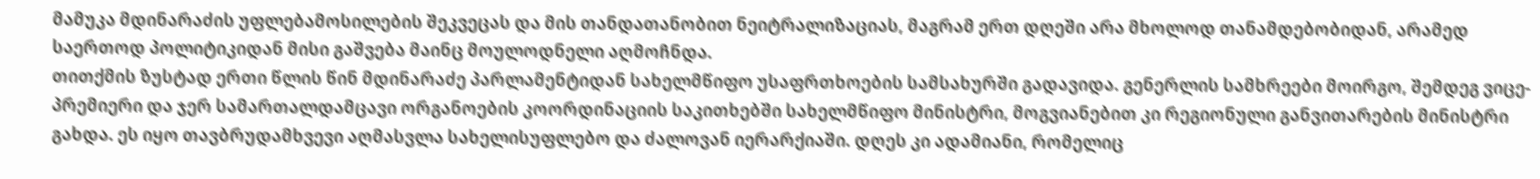მამუკა მდინარაძის უფლებამოსილების შეკვეცას და მის თანდათანობით ნეიტრალიზაციას, მაგრამ ერთ დღეში არა მხოლოდ თანამდებობიდან, არამედ საერთოდ პოლიტიკიდან მისი გაშვება მაინც მოულოდნელი აღმოჩნდა.
თითქმის ზუსტად ერთი წლის წინ მდინარაძე პარლამენტიდან სახელმწიფო უსაფრთხოების სამსახურში გადავიდა. გენერლის სამხრეები მოირგო, შემდეგ ვიცე-პრემიერი და ჯერ სამართალდამცავი ორგანოების კოორდინაციის საკითხებში სახელმწიფო მინისტრი, მოგვიანებით კი რეგიონული განვითარების მინისტრი გახდა. ეს იყო თავბრუდამხვევი აღმასვლა სახელისუფლებო და ძალოვან იერარქიაში. დღეს კი ადამიანი, რომელიც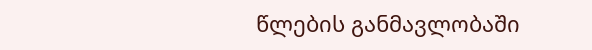წლების განმავლობაში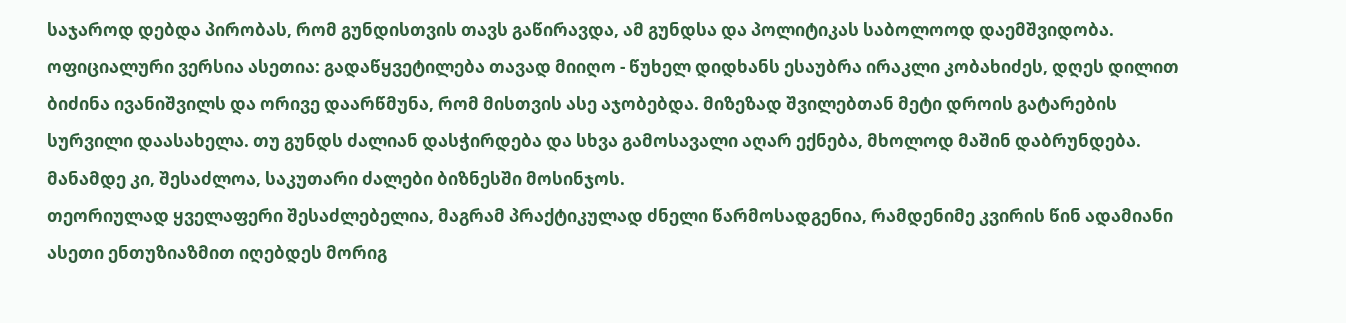საჯაროდ დებდა პირობას, რომ გუნდისთვის თავს გაწირავდა, ამ გუნდსა და პოლიტიკას საბოლოოდ დაემშვიდობა.
ოფიციალური ვერსია ასეთია: გადაწყვეტილება თავად მიიღო - წუხელ დიდხანს ესაუბრა ირაკლი კობახიძეს, დღეს დილით ბიძინა ივანიშვილს და ორივე დაარწმუნა, რომ მისთვის ასე აჯობებდა. მიზეზად შვილებთან მეტი დროის გატარების სურვილი დაასახელა. თუ გუნდს ძალიან დასჭირდება და სხვა გამოსავალი აღარ ექნება, მხოლოდ მაშინ დაბრუნდება. მანამდე კი, შესაძლოა, საკუთარი ძალები ბიზნესში მოსინჯოს.
თეორიულად ყველაფერი შესაძლებელია, მაგრამ პრაქტიკულად ძნელი წარმოსადგენია, რამდენიმე კვირის წინ ადამიანი ასეთი ენთუზიაზმით იღებდეს მორიგ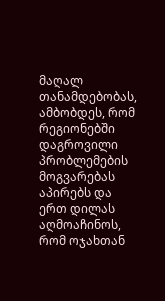მაღალ თანამდებობას, ამბობდეს, რომ რეგიონებში დაგროვილი პრობლემების მოგვარებას აპირებს და ერთ დილას აღმოაჩინოს, რომ ოჯახთან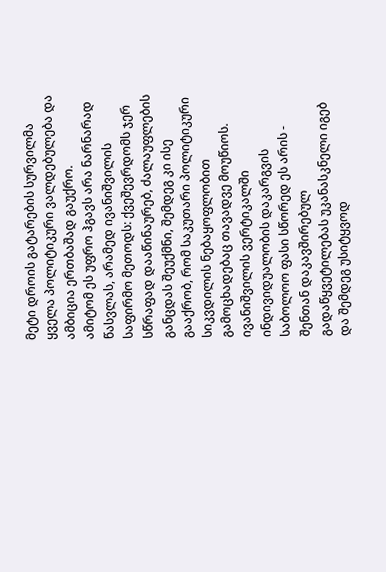მეტი დროის გატარების სურვილმა ყველა პოლიტიკური ვალდებულება და ამბიცია ერთბაშად გაუქრო.
ამიტომ ეს უფრო ჰგავს არა ნარნარად წასვლას, არამედ ივანიშვილის საფირმო მეთოდს: ქვეშევრდომს ჯერ სწრაფად დააწინაურებ, ძალაუფლების განცდას შეუქმნი, შემდეგ კი ისე გააქრობ, რომ საკუთარი პოლიტიკური სიკვდილის ნებაყოფლობით გამოცხადებაც თავადვე მოუწიოს. ივანიშვილის ვერტიკალში ინდივიდუალობის დაკარგვის საბოლოო ფასი სწორედ ეს არის - შენთან დაკავშირებულ გადაწყვეტილებას უკანასკნელი იგებ და შემდეგ უსიტყვოდ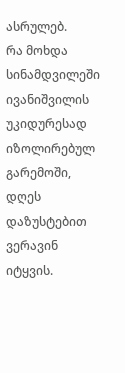ასრულებ.
რა მოხდა სინამდვილეში ივანიშვილის უკიდურესად იზოლირებულ გარემოში, დღეს დაზუსტებით ვერავინ იტყვის.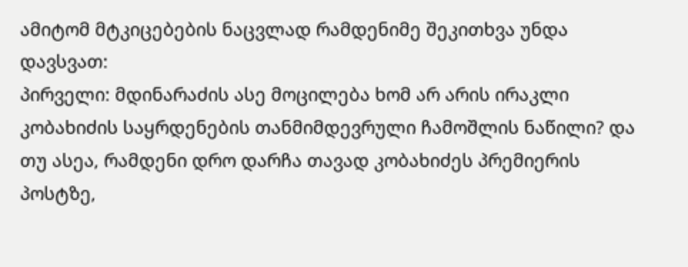ამიტომ მტკიცებების ნაცვლად რამდენიმე შეკითხვა უნდა დავსვათ:
პირველი: მდინარაძის ასე მოცილება ხომ არ არის ირაკლი კობახიძის საყრდენების თანმიმდევრული ჩამოშლის ნაწილი? და თუ ასეა, რამდენი დრო დარჩა თავად კობახიძეს პრემიერის პოსტზე,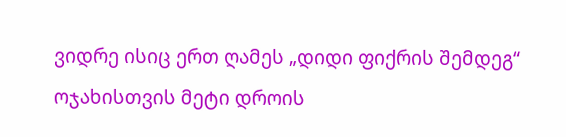ვიდრე ისიც ერთ ღამეს „დიდი ფიქრის შემდეგ“ ოჯახისთვის მეტი დროის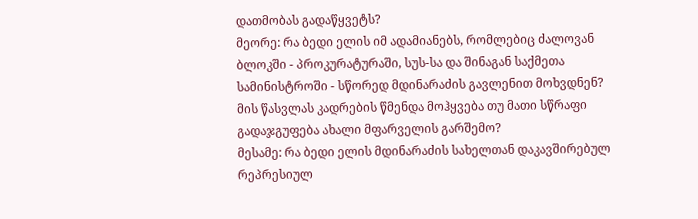დათმობას გადაწყვეტს?
მეორე: რა ბედი ელის იმ ადამიანებს, რომლებიც ძალოვან ბლოკში - პროკურატურაში, სუს-სა და შინაგან საქმეთა სამინისტროში - სწორედ მდინარაძის გავლენით მოხვდნენ? მის წასვლას კადრების წმენდა მოჰყვება თუ მათი სწრაფი გადაჯგუფება ახალი მფარველის გარშემო?
მესამე: რა ბედი ელის მდინარაძის სახელთან დაკავშირებულ რეპრესიულ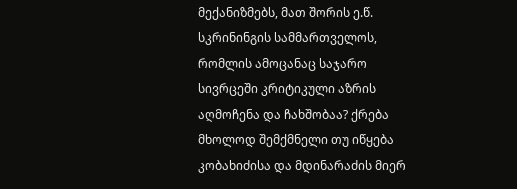მექანიზმებს, მათ შორის ე.წ. სკრინინგის სამმართველოს, რომლის ამოცანაც საჯარო სივრცეში კრიტიკული აზრის აღმოჩენა და ჩახშობაა? ქრება მხოლოდ შემქმნელი თუ იწყება კობახიძისა და მდინარაძის მიერ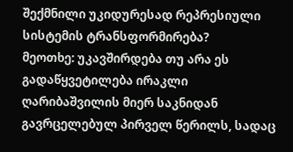შექმნილი უკიდურესად რეპრესიული სისტემის ტრანსფორმირება?
მეოთხე: უკავშირდება თუ არა ეს გადაწყვეტილება ირაკლი ღარიბაშვილის მიერ საკნიდან გავრცელებულ პირველ წერილს, სადაც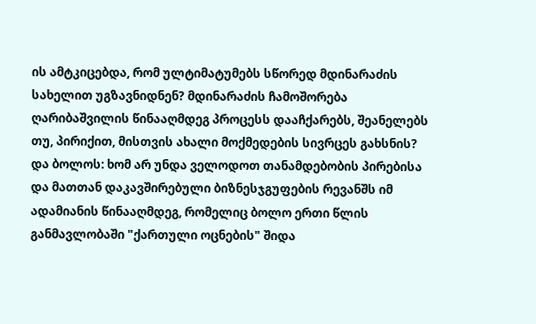ის ამტკიცებდა, რომ ულტიმატუმებს სწორედ მდინარაძის სახელით უგზავნიდნენ? მდინარაძის ჩამოშორება ღარიბაშვილის წინააღმდეგ პროცესს დააჩქარებს, შეანელებს თუ, პირიქით, მისთვის ახალი მოქმედების სივრცეს გახსნის?
და ბოლოს: ხომ არ უნდა ველოდოთ თანამდებობის პირებისა და მათთან დაკავშირებული ბიზნესჯგუფების რევანშს იმ ადამიანის წინააღმდეგ, რომელიც ბოლო ერთი წლის განმავლობაში "ქართული ოცნების" შიდა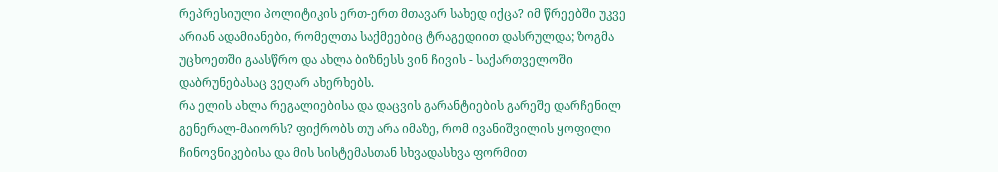რეპრესიული პოლიტიკის ერთ-ერთ მთავარ სახედ იქცა? იმ წრეებში უკვე არიან ადამიანები, რომელთა საქმეებიც ტრაგედიით დასრულდა; ზოგმა უცხოეთში გაასწრო და ახლა ბიზნესს ვინ ჩივის - საქართველოში დაბრუნებასაც ვეღარ ახერხებს.
რა ელის ახლა რეგალიებისა და დაცვის გარანტიების გარეშე დარჩენილ გენერალ-მაიორს? ფიქრობს თუ არა იმაზე, რომ ივანიშვილის ყოფილი ჩინოვნიკებისა და მის სისტემასთან სხვადასხვა ფორმით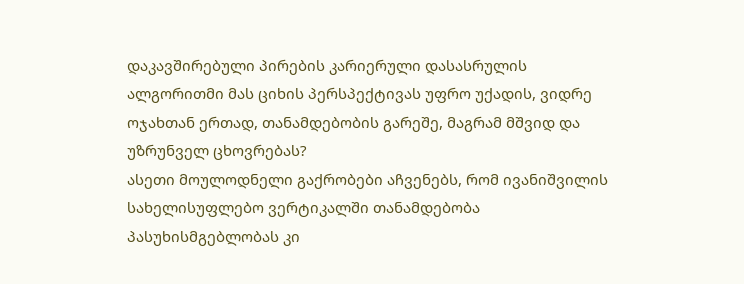დაკავშირებული პირების კარიერული დასასრულის ალგორითმი მას ციხის პერსპექტივას უფრო უქადის, ვიდრე ოჯახთან ერთად, თანამდებობის გარეშე, მაგრამ მშვიდ და უზრუნველ ცხოვრებას?
ასეთი მოულოდნელი გაქრობები აჩვენებს, რომ ივანიშვილის სახელისუფლებო ვერტიკალში თანამდებობა პასუხისმგებლობას კი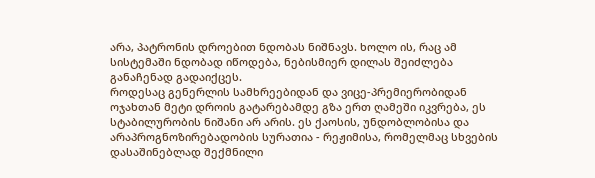არა, პატრონის დროებით ნდობას ნიშნავს. ხოლო ის, რაც ამ სისტემაში ნდობად იწოდება, ნებისმიერ დილას შეიძლება განაჩენად გადაიქცეს.
როდესაც გენერლის სამხრეებიდან და ვიცე-პრემიერობიდან ოჯახთან მეტი დროის გატარებამდე გზა ერთ ღამეში იკვრება, ეს სტაბილურობის ნიშანი არ არის. ეს ქაოსის, უნდობლობისა და არაპროგნოზირებადობის სურათია - რეჟიმისა, რომელმაც სხვების დასაშინებლად შექმნილი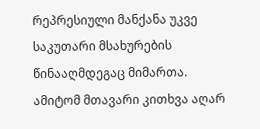რეპრესიული მანქანა უკვე საკუთარი მსახურების წინააღმდეგაც მიმართა.
ამიტომ მთავარი კითხვა აღარ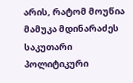არის, რატომ მოუწია მამუკა მდინარაძეს საკუთარი პოლიტიკური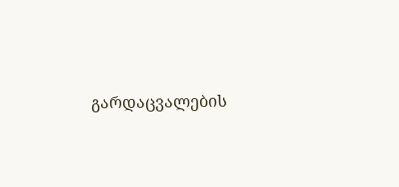გარდაცვალების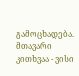გამოცხადება.
მთავარი კითხვაა - ვისი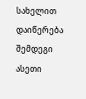სახელით დაიწერება შემდეგი ასეთი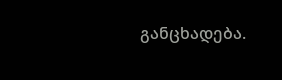განცხადება.